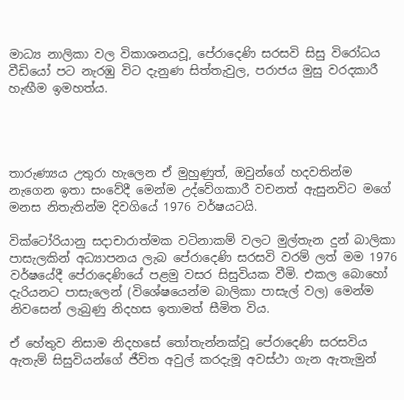මාධ්‍ය නාලිකා වල විකාශනයවූ, පේරාදෙණි සරසවි සිසු විරෝධය වීඩියෝ පට නැරඹු විට දැනුණ සිත්තැවුල, පරාජය මුසු වරදකාරී හැඟීම ඉමහත්ය.




තාරුණ්‍යය උතුරා හැලෙන ඒ මුහුණුත්, ඔවුන්ගේ හදවතින්ම නැගෙන ඉතා සංවේදී මෙන්ම උද්වේගකාරී වචනත් ඇසුනවිට මගේ මනස නිතැතින්ම දිවගියේ 1976 වර්ෂයටයි.

වික්ටෝරියානු සදාචාරාත්මක වටිනාකම් වලට මුල්තැන දුන් බාලිකා පාසැලකින් අධ්‍යාපනය ලැබ පේරාදෙණි සරසවි වරම් ලත් මම 1976 වර්ෂයේදී පේරාදෙණියේ පළමු වසර සිසුවියක වීමි. එකල බොහෝ දැරියනට පාසැලෙන් (විශේෂයෙන්ම බාලිකා පාසැල් වල) මෙන්ම නිවසෙන් ලැබුණු නිදහස ඉතාමත් සීමිත විය.

ඒ හේතුව නිසාම නිදහසේ තෝතැන්නක්වූ පේරාදෙණි සරසවිය ඇතැම් සිසුවියන්ගේ ජීවිත අවුල් කරදැමූ අවස්ථා ගැන ඇතැමුන්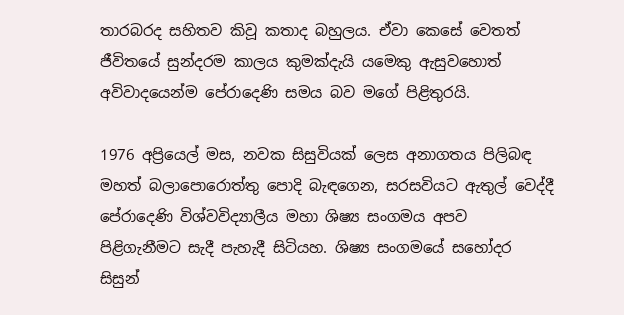තාරබරද සහිතව කිවූ කතාද බහුලය. ඒවා කෙසේ වෙතත් ජීවිතයේ සුන්දරම කාලය කුමක්දැයි යමෙකු ඇසුවහොත් අවිවාදයෙන්ම පේරාදෙණි සමය බව මගේ පිළිතුරයි.

1976 අප්‍රියෙල් මස, නවක සිසුවියක් ලෙස අනාගතය පිලිබඳ මහත් බලාපොරොත්තු පොදි බැඳගෙන, සරසවියට ඇතුල් වෙද්දී පේරාදෙණි විශ්වවිද්‍යාලීය මහා ශිෂ්‍ය සංගමය අපව පිළිගැනීමට සැදී පැහැදී සිටියහ. ශිෂ්‍ය සංගමයේ සහෝදර සිසුන්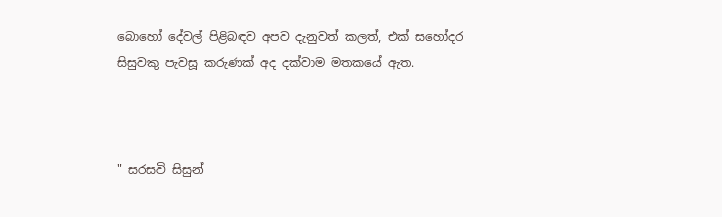බොහෝ දේවල් පිළිබඳව අපව දැනුවත් කලත්, එක් සහෝදර සිසුවකු පැවසූ කරුණක් අද දක්වාම මතකයේ ඇත.



" සරසවි සිසුන්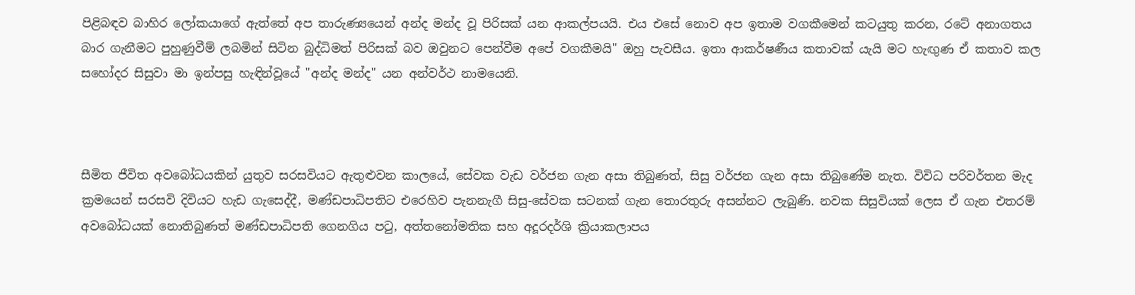පිළිබඳව බාහිර ලෝකයාගේ ඇත්තේ අප තාරුණ්‍යයෙන් අන්ද මන්ද වූ පිරිසක් යන ආකල්පයයි. එය එසේ නොව අප ඉතාම වගකීමෙන් කටයුතු කරන, රටේ අනාගතය බාර ගැනීමට පුහුණුවීම් ලබමින් සිටින බුද්ධිමත් පිරිසක් බව ඔවුනට පෙන්වීම අපේ වගකීමයි" ඔහු පැවසීය. ඉතා ආකර්ෂණීය කතාවක් යැයි මට හැඟුණ ඒ කතාව කල සහෝදර සිසුවා මා ඉන්පසු හැඳින්වූයේ "අන්ද මන්ද" යන අන්වර්ථ නාමයෙනි.



සීමිත ජීවිත අවබෝධයකින් යුතුව සරසවියට ඇතුළුවන කාලයේ, සේවක වැඩ වර්ජන ගැන අසා තිබුණත්, සිසු වර්ජන ගැන අසා තිබුණේම නැත. විවිධ පරිවර්තන මැද ක්‍රමයෙන් සරසවි දිවියට හැඩ ගැසෙද්දී, මණ්ඩපාධිපතිට එරෙහිව පැනනැගී සිසු-සේවක සටනක් ගැන තොරතුරු අසන්නට ලැබුණි. නවක සිසුවියක් ලෙස ඒ ගැන එතරම් අවබෝධයක් නොතිබුණත් මණ්ඩපාධිපති ගෙනගිය පටු, අත්තනෝමතික සහ අදූරදර්ශි ක්‍රියාකලාපය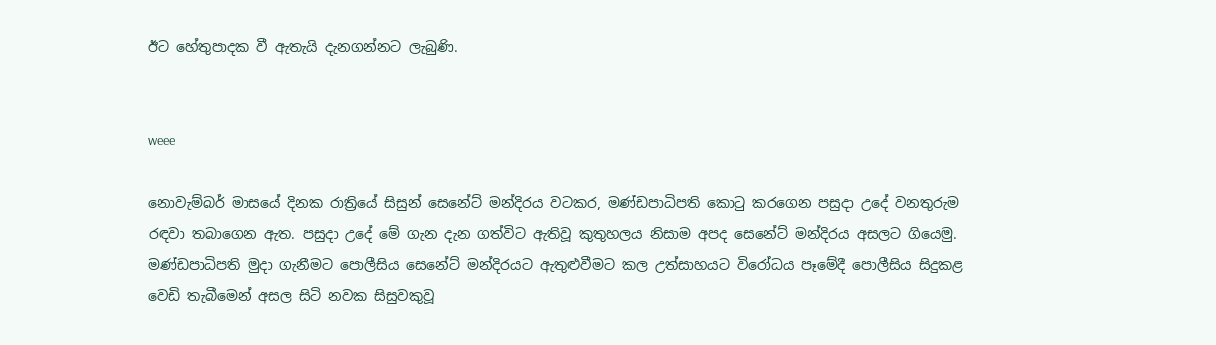ඊට හේතුපාදක වී ඇතැයි දැනගන්නට ලැබුණි.


weee

නොවැම්බර් මාසයේ දිනක රාත්‍රියේ සිසුන් සෙනේට් මන්දිරය වටකර, මණ්ඩපාධිපති කොටු කරගෙන පසුදා උදේ වනතුරුම රඳවා තබාගෙන ඇත. පසුදා උදේ මේ ගැන දැන ගත්විට ඇතිවූ කුතුහලය නිසාම අපද සෙනේට් මන්දිරය අසලට ගියෙමු. මණ්ඩපාධිපති මුදා ගැනීමට පොලීසිය සෙනේට් මන්දිරයට ඇතුළුවීමට කල උත්සාහයට විරෝධය පෑමේදී පොලීසිය සිදුකළ වෙඩි තැබීමෙන් අසල සිටි නවක සිසුවකුවූ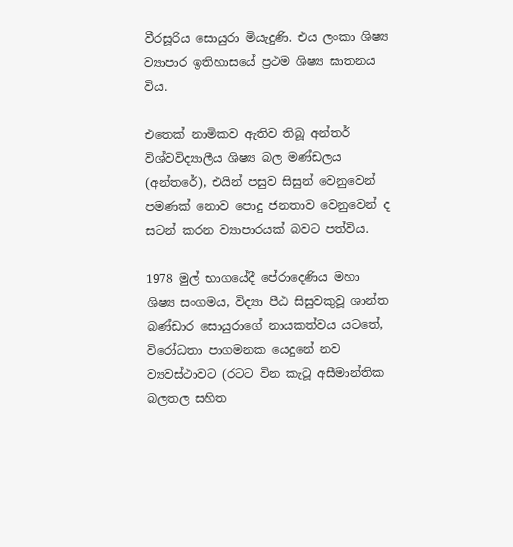වීරසූරිය සොයුරා මියැදුණි. එය ලංකා ශිෂ්‍ය ව්‍යාපාර ඉතිහාසයේ ප්‍රථම ශිෂ්‍ය ඝාතනය විය.

එතෙක් නාමිකව ඇතිව තිබූ අන්තර් විශ්වවිද්‍යාලීය ශිෂ්‍ය බල මණ්ඩලය (අන්තරේ), එයින් පසුව සිසුන් වෙනුවෙන් පමණක් නොව පොදු ජනතාව වෙනුවෙන් ද සටන් කරන ව්‍යාපාරයක් බවට පත්විය.

1978 මුල් භාගයේදී පේරාදෙණිය මහා ශිෂ්‍ය සංගමය, විද්‍යා පීඨ සිසුවකුවූ ශාන්ත බණ්ඩාර සොයුරාගේ නායකත්වය යටතේ, විරෝධතා පාගමනක යෙදුනේ නව ව්‍යවස්ථාවට (රටට වින කැටූ අසීමාන්තික බලතල සහිත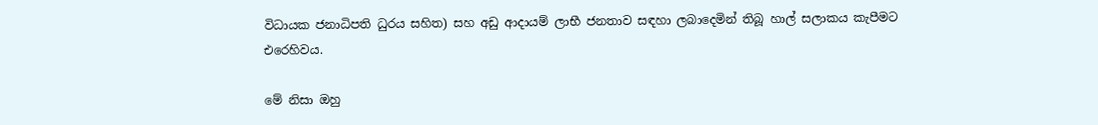විධායක ජනාධිපති ධුරය සහිත) සහ අඩු ආදායම් ලාභී ජනතාව සඳහා ලබාදෙමින් තිබූ හාල් සලාකය කැපීමට එරෙහිවය.

මේ නිසා ඔහු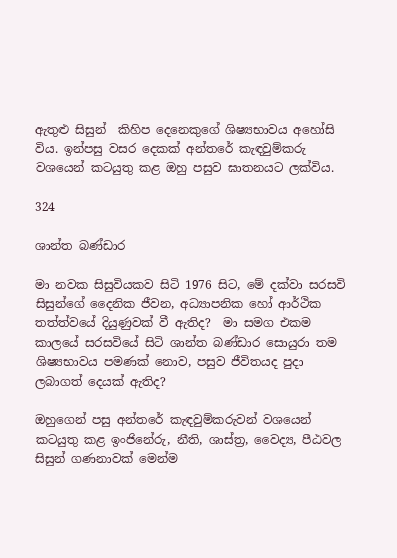ඇතුළු සිසුන්  කිහිප දෙනෙකුගේ ශිෂ්‍යභාවය අහෝසි විය. ඉන්පසු වසර දෙකක් අන්තරේ කැඳවුම්කරු වශයෙන් කටයුතු කළ ඔහු පසුව ඝාතනයට ලක්විය.

324

ශාන්ත බණ්ඩාර

මා නවක සිසුවියකව සිටි 1976 සිට, මේ දක්වා සරසවි සිසුන්ගේ දෛනික ජීවන, අධ්‍යාපනික හෝ ආර්ථික තත්ත්වයේ දියුණුවක් වී ඇතිද?  මා සමග එකම කාලයේ සරසවියේ සිටි ශාන්ත බණ්ඩාර සොයුරා තම ශිෂ්‍යභාවය පමණක් නොව, පසුව ජීවිතයද පුදා ලබාගත් දෙයක් ඇතිද?

ඔහුගෙන් පසු අන්තරේ කැඳවුම්කරුවන් වශයෙන් කටයුතු කළ ඉංජිනේරු, නීති, ශාස්ත්‍ර, වෛද්‍ය, පීඨවල සිසුන් ගණනාවක් මෙන්ම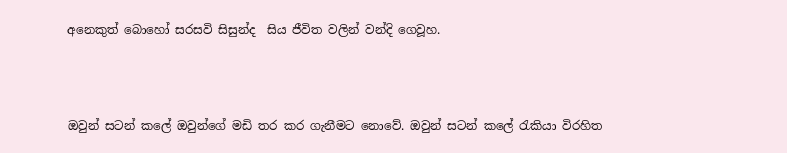අනෙකුත් බොහෝ සරසවි සිසුන්ද  සිය ජීවිත වලින් වන්දි ගෙවූහ.



ඔවුන් සටන් කලේ ඔවුන්ගේ මඩි තර කර ගැනීමට නොවේ. ඔවුන් සටන් කලේ රැකියා විරහිත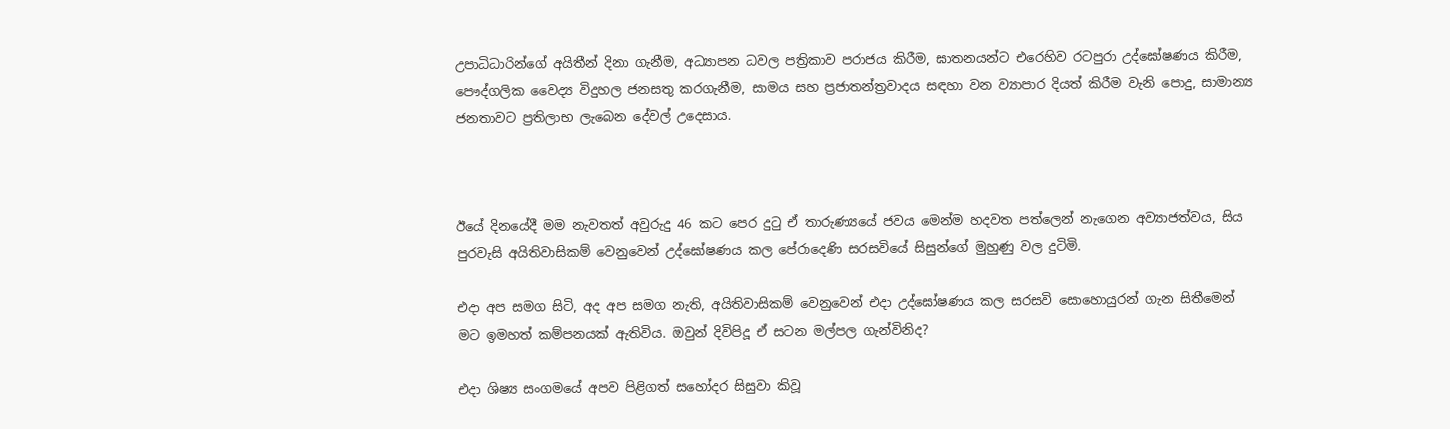උපාධිධාරින්ගේ අයිතීන් දිනා ගැනීම, අධ්‍යාපන ධවල පත්‍රිකාව පරාජය කිරීම, ඝාතනයන්ට එරෙහිව රටපුරා උද්ඝෝෂණය කිරීම, පෞද්ගලික වෛද්‍ය විදුහල ජනසතු කරගැනීම, සාමය සහ ප්‍රජාතන්ත්‍රවාදය සඳහා වන ව්‍යාපාර දියත් කිරීම වැනි පොදු, සාමාන්‍ය ජනතාවට ප්‍රතිලාභ ලැබෙන දේවල් උදෙසාය.



ඊයේ දිනයේදී මම නැවතත් අවුරුදු 46 කට පෙර දුටු ඒ තාරුණ්‍යයේ ජවය මෙන්ම හදවත පත්ලෙන් නැගෙන අව්‍යාජත්වය, සිය පුරවැසි අයිතිවාසිකම් වෙනුවෙන් උද්ඝෝෂණය කල පේරාදෙණි සරසවියේ සිසුන්ගේ මුහුණු වල දුටිමි.

එදා අප සමග සිටි, අද අප සමග නැති, අයිතිවාසිකම් වෙනුවෙන් එදා උද්ඝෝෂණය කල සරසවි සොහොයුරන් ගැන සිතීමෙන් මට ඉමහත් කම්පනයක් ඇතිවිය. ඔවුන් දිවිපිදූ ඒ සටන මල්පල ගැන්විනිද?

එදා ශිෂ්‍ය සංගමයේ අපව පිළිගත් සහෝදර සිසුවා කිවූ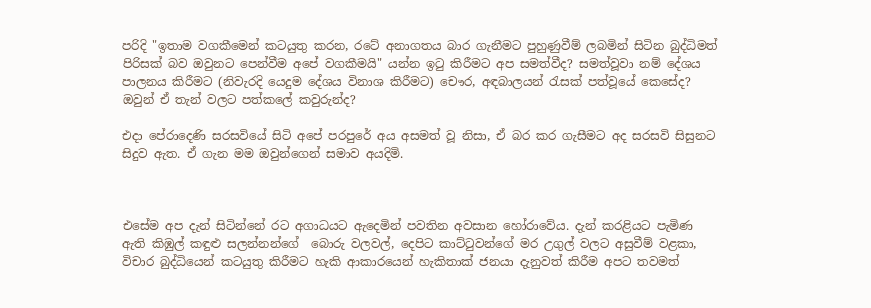පරිදි "ඉතාම වගකීමෙන් කටයුතු කරන, රටේ අනාගතය බාර ගැනීමට පුහුණුවීම් ලබමින් සිටින බුද්ධිමත් පිරිසක් බව ඔවුනට පෙන්වීම අපේ වගකීමයි" යන්න ඉටු කිරීමට අප සමත්වීද? සමත්වූවා නම් දේශය පාලනය කිරීමට (නිවැරදි යෙදුම දේශය විනාශ කිරීමට) චෞර, අඳබාලයන් රැසක් පත්වූයේ කෙසේද? ඔවුන් ඒ තැන් වලට පත්කලේ කවුරුන්ද?

එදා පේරාදෙණි සරසවියේ සිටි අපේ පරපුරේ අය අසමත් වූ නිසා, ඒ බර කර ගැසීමට අද සරසවි සිසුනට සිදුව ඇත. ඒ ගැන මම ඔවුන්ගෙන් සමාව අයදිමි.



එසේම අප දැන් සිටින්නේ රට අගාධයට ඇදෙමින් පවතින අවසාන හෝරාවේය. දැන් කරළියට පැමිණ ඇති කිඹුල් කඳුළු සලන්නන්ගේ  බොරු වලවල්, දෙපිට කාට්ටුවන්ගේ මර උගුල් වලට අසුවීම් වළකා, විචාර බුද්ධියෙන් කටයුතු කිරීමට හැකි ආකාරයෙන් හැකිතාක්‌ ජනයා දැනුවත් කිරීම අපට තවමත්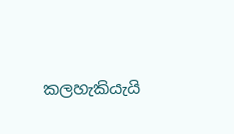කලහැකියැයි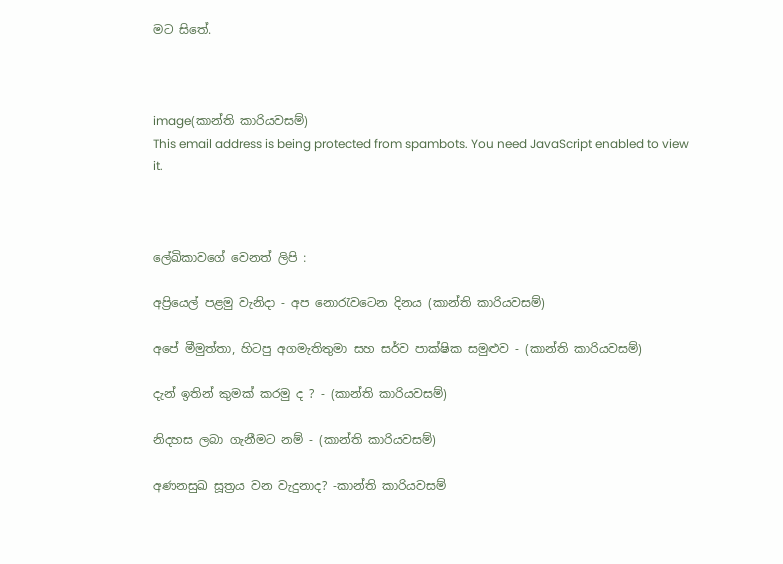මට සිතේ.



image(කාන්ති කාරියවසම්)
This email address is being protected from spambots. You need JavaScript enabled to view it.



ලේඛිකාවගේ වෙනත් ලිපි :

අප්‍රියෙල් පළමු වැනිදා - අප නොරැවටෙන දිනය (කාන්ති කාරියවසම්)

අපේ මීමුත්තා, හිටපු අගමැතිතුමා සහ සර්ව පාක්ෂික සමුළුව - (කාන්ති කාරියවසම්)

දැන් ඉතින් කුමක් කරමු ද ? - (කාන්ති කාරියවසම්)

නිදහස ලබා ගැනීමට නම් - (කාන්ති කාරියවසම්)

අණනසුඛ සූත්‍රය වන වැදුනාද? -කාන්ති කාරියවසම්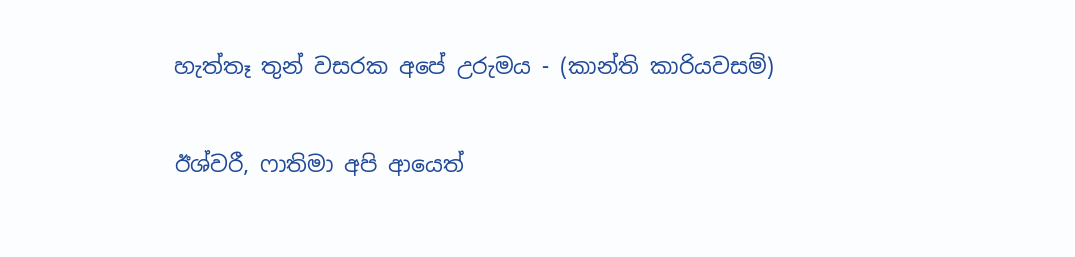හැත්තෑ තුන් වසරක අපේ උරුමය - (කාන්ති කාරියවසම්)

ඊශ්වරී, ෆාතිමා අපි ආයෙත්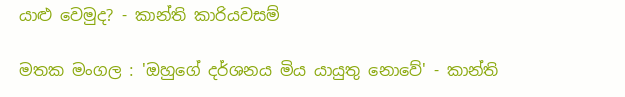යාළු වෙමුද? - කාන්ති කාරියවසම්

මතක මංගල : 'ඔහුගේ දර්ශනය මිය යායුතු නොවේ' - කාන්ති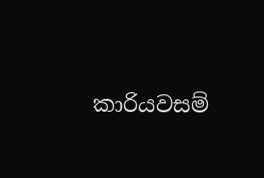කාරියවසම්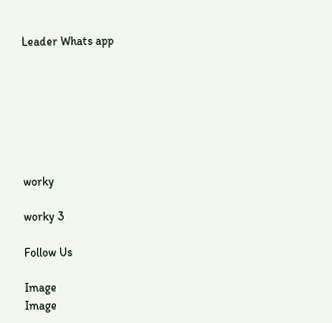Leader Whats app







worky

worky 3

Follow Us

Image
Image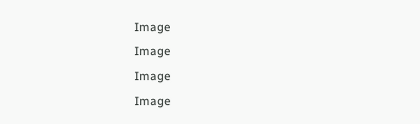Image
Image
Image
Image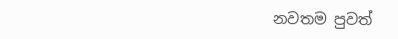නවතම පුවත්